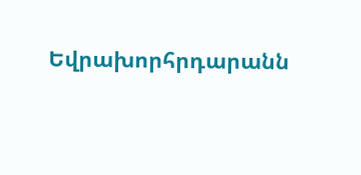Եվրախորհրդարանն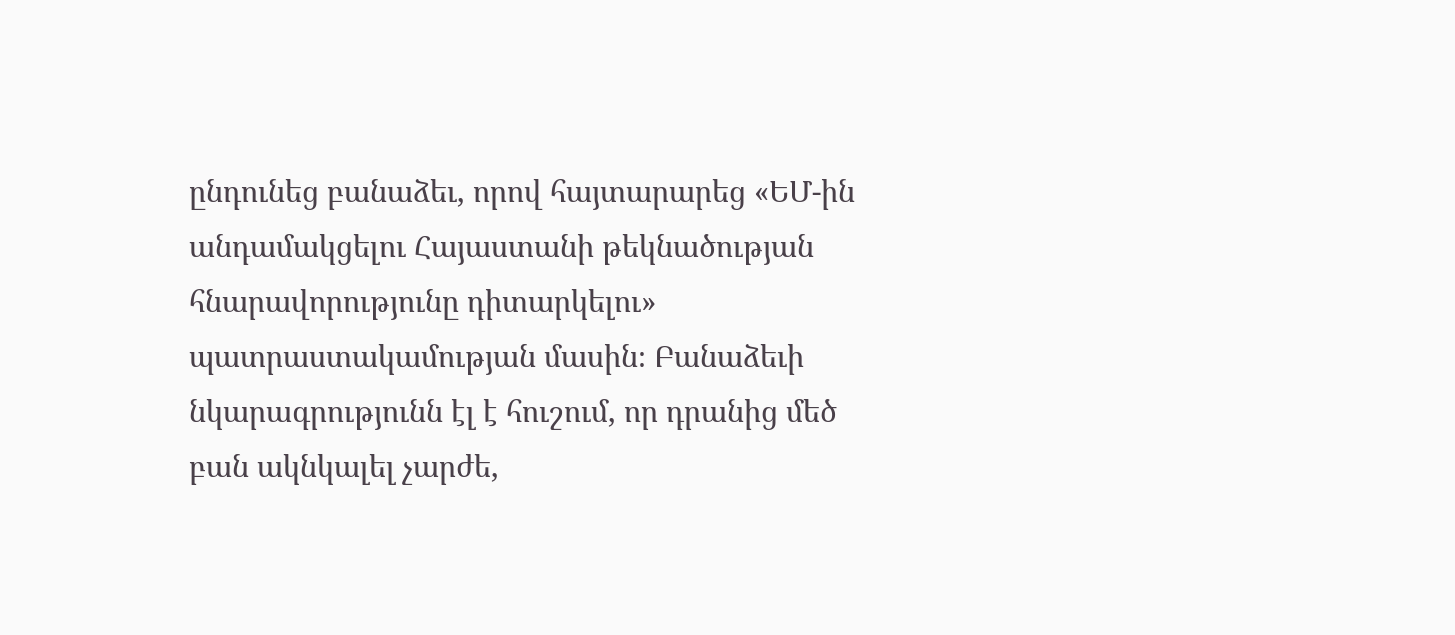ընդունեց բանաձեւ, որով հայտարարեց «ԵՄ-ին անդամակցելու Հայաստանի թեկնածության հնարավորությունը դիտարկելու» պատրաստակամության մասին։ Բանաձեւի նկարագրությունն էլ է հուշում, որ դրանից մեծ բան ակնկալել չարժե,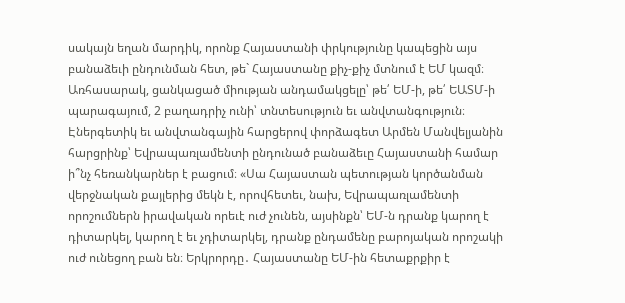սակայն եղան մարդիկ, որոնք Հայաստանի փրկությունը կապեցին այս բանաձեւի ընդունման հետ, թե` Հայաստանը քիչ-քիչ մտնում է ԵՄ կազմ։ Առհասարակ, ցանկացած միության անդամակցելը՝ թե՛ ԵՄ-ի, թե՛ ԵԱՏՄ-ի պարագայում, 2 բաղադրիչ ունի՝ տնտեսություն եւ անվտանգություն։
Էներգետիկ եւ անվտանգային հարցերով փորձագետ Արմեն Մանվելյանին հարցրինք՝ Եվրապառլամենտի ընդունած բանաձեւը Հայաստանի համար ի՞նչ հեռանկարներ է բացում։ «Սա Հայաստան պետության կործանման վերջնական քայլերից մեկն է, որովհետեւ, նախ, Եվրապառլամենտի որոշումներն իրավական որեւէ ուժ չունեն, այսինքն՝ ԵՄ-ն դրանք կարող է դիտարկել, կարող է եւ չդիտարկել, դրանք ընդամենը բարոյական որոշակի ուժ ունեցող բան են։ Երկրորդը․ Հայաստանը ԵՄ-ին հետաքրքիր է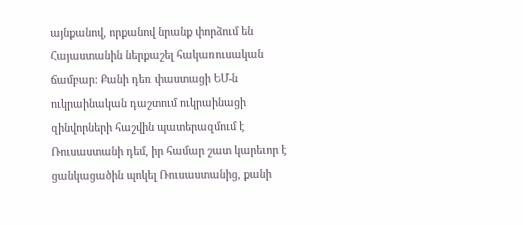այնքանով, որքանով նրանք փորձում են Հայաստանին ներքաշել հակառուսական ճամբար: Քանի դեռ փաստացի ԵՄ-ն ուկրաինական դաշտում ուկրաինացի զինվորների հաշվին պատերազմում է Ռուսաստանի դեմ, իր համար շատ կարեւոր է ցանկացածին պոկել Ռուսաստանից, քանի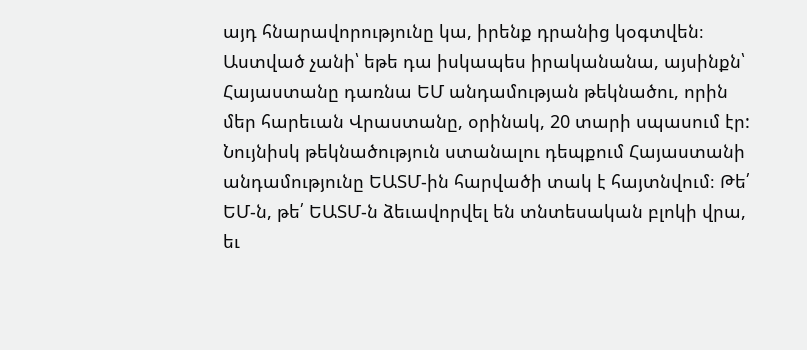այդ հնարավորությունը կա, իրենք դրանից կօգտվեն։ Աստված չանի՝ եթե դա իսկապես իրականանա, այսինքն՝ Հայաստանը դառնա ԵՄ անդամության թեկնածու, որին մեր հարեւան Վրաստանը, օրինակ, 20 տարի սպասում էր: Նույնիսկ թեկնածություն ստանալու դեպքում Հայաստանի անդամությունը ԵԱՏՄ-ին հարվածի տակ է հայտնվում։ Թե՛ ԵՄ-ն, թե՛ ԵԱՏՄ-ն ձեւավորվել են տնտեսական բլոկի վրա, եւ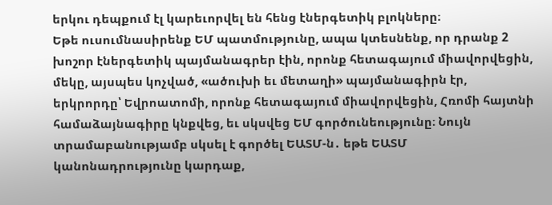երկու դեպքում էլ կարեւորվել են հենց էներգետիկ բլոկները։
Եթե ուսումնասիրենք ԵՄ պատմությունը, ապա կտեսնենք, որ դրանք 2 խոշոր էներգետիկ պայմանագրեր էին, որոնք հետագայում միավորվեցին, մեկը, այսպես կոչված, «ածուխի եւ մետաղի» պայմանագիրն էր, երկրորդը՝ Եվրոատոմի, որոնք հետագայում միավորվեցին, Հռոմի հայտնի համաձայնագիրը կնքվեց, եւ սկսվեց ԵՄ գործունեությունը։ Նույն տրամաբանությամբ սկսել է գործել ԵԱՏՄ-ն․ եթե ԵԱՏՄ կանոնադրությունը կարդաք,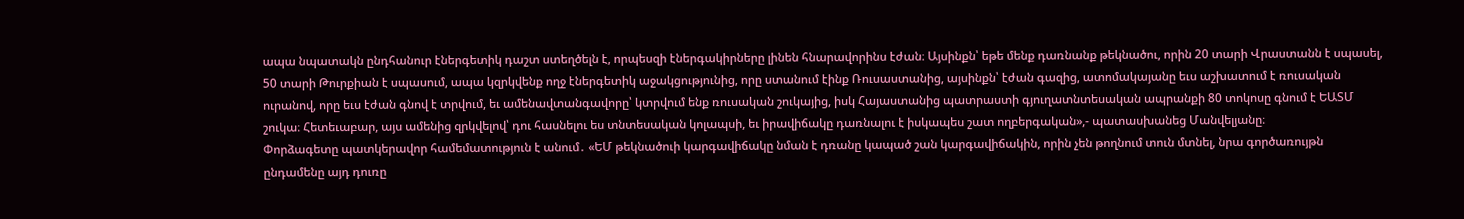ապա նպատակն ընդհանուր էներգետիկ դաշտ ստեղծելն է, որպեսզի էներգակիրները լինեն հնարավորինս էժան։ Այսինքն՝ եթե մենք դառնանք թեկնածու, որին 20 տարի Վրաստանն է սպասել, 50 տարի Թուրքիան է սպասում, ապա կզրկվենք ողջ էներգետիկ աջակցությունից, որը ստանում էինք Ռուսաստանից, այսինքն՝ էժան գազից, ատոմակայանը եւս աշխատում է ռուսական ուրանով, որը եւս էժան գնով է տրվում, եւ ամենավտանգավորը՝ կտրվում ենք ռուսական շուկայից, իսկ Հայաստանից պատրաստի գյուղատնտեսական ապրանքի 80 տոկոսը գնում է ԵԱՏՄ շուկա։ Հետեւաբար, այս ամենից զրկվելով՝ դու հասնելու ես տնտեսական կոլապսի, եւ իրավիճակը դառնալու է իսկապես շատ ողբերգական»,- պատասխանեց Մանվելյանը։
Փորձագետը պատկերավոր համեմատություն է անում․ «ԵՄ թեկնածուի կարգավիճակը նման է դռանը կապած շան կարգավիճակին, որին չեն թողնում տուն մտնել, նրա գործառույթն ընդամենը այդ դուռը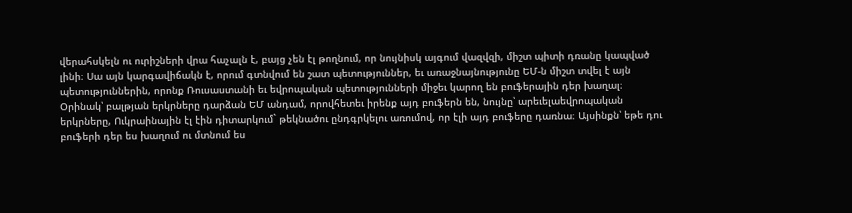վերահսկելն ու ուրիշների վրա հաչալն է, բայց չեն էլ թողնում, որ նույնիսկ այգում վազվզի, միշտ պիտի դռանը կապված լինի։ Սա այն կարգավիճակն է, որում գտնվում են շատ պետություններ, եւ առաջնայնությունը ԵՄ-ն միշտ տվել է այն պետություններին, որոնք Ռուսաստանի եւ եվրոպական պետությունների միջեւ կարող են բուֆերային դեր խաղալ։ Օրինակ՝ բալթյան երկրները դարձան ԵՄ անդամ, որովհետեւ իրենք այդ բուֆերն են, նույնը՝ արեւելաեվրոպական երկրները, Ուկրաինային էլ էին դիտարկում` թեկնածու ընդգրկելու առումով, որ էլի այդ բուֆերը դառնա։ Այսինքն՝ եթե դու բուֆերի դեր ես խաղում ու մտնում ես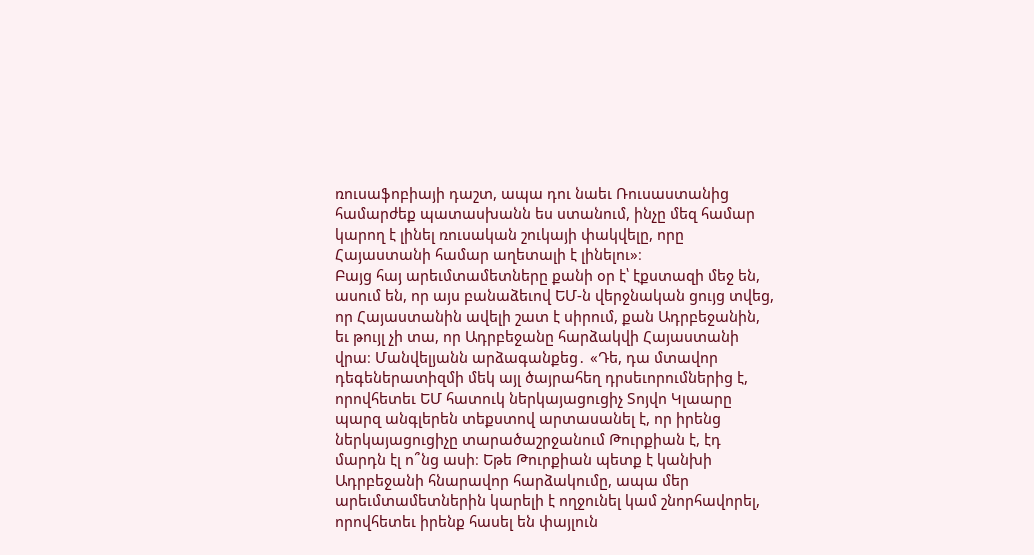ռուսաֆոբիայի դաշտ, ապա դու նաեւ Ռուսաստանից համարժեք պատասխանն ես ստանում, ինչը մեզ համար կարող է լինել ռուսական շուկայի փակվելը, որը Հայաստանի համար աղետալի է լինելու»։
Բայց հայ արեւմտամետները քանի օր է՝ էքստազի մեջ են, ասում են, որ այս բանաձեւով ԵՄ-ն վերջնական ցույց տվեց, որ Հայաստանին ավելի շատ է սիրում, քան Ադրբեջանին, եւ թույլ չի տա, որ Ադրբեջանը հարձակվի Հայաստանի վրա։ Մանվելյանն արձագանքեց․ «Դե, դա մտավոր դեգեներատիզմի մեկ այլ ծայրահեղ դրսեւորումներից է, որովհետեւ ԵՄ հատուկ ներկայացուցիչ Տոյվո Կլաարը պարզ անգլերեն տեքստով արտասանել է, որ իրենց ներկայացուցիչը տարածաշրջանում Թուրքիան է, էդ մարդն էլ ո՞նց ասի։ Եթե Թուրքիան պետք է կանխի Ադրբեջանի հնարավոր հարձակումը, ապա մեր արեւմտամետներին կարելի է ողջունել կամ շնորհավորել, որովհետեւ իրենք հասել են փայլուն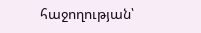հաջողության՝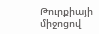Թուրքիայի միջոցով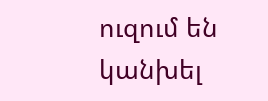ուզում են կանխել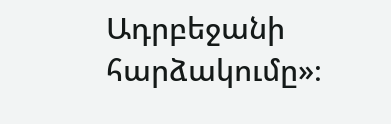Ադրբեջանի հարձակումը»։